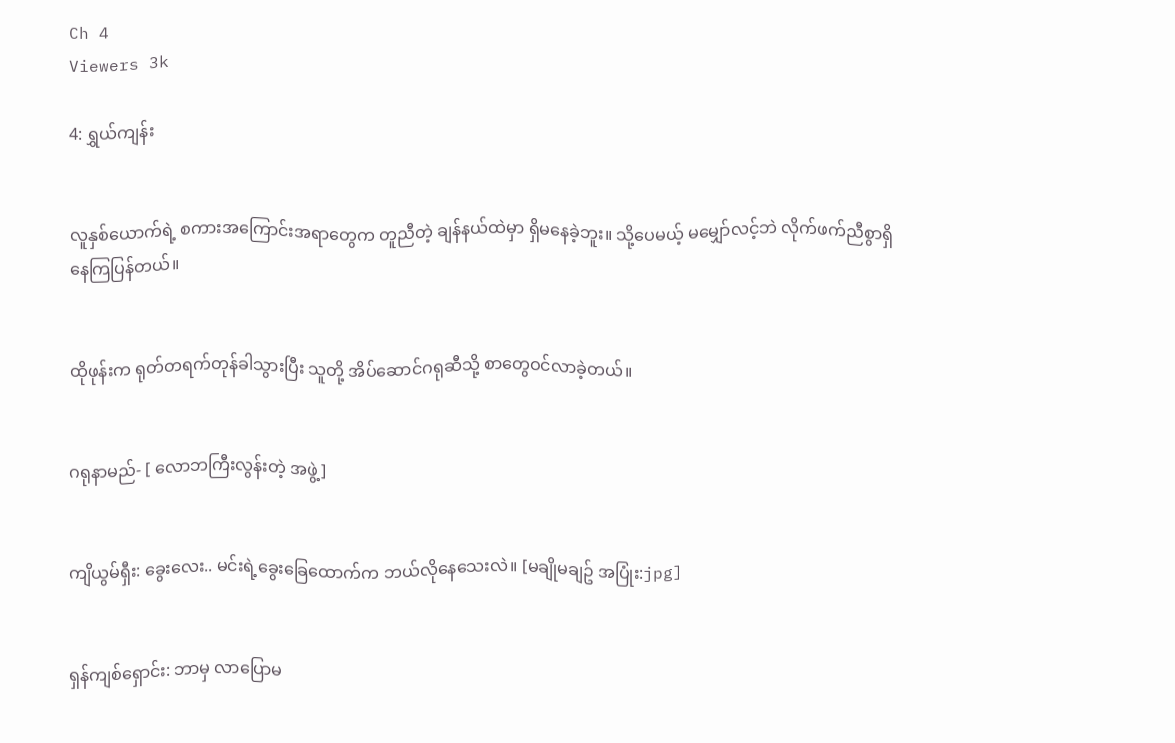Ch 4
Viewers 3k

4: ရွှယ်ကျန်း


လူနှစ်ယောက်ရဲ့ စကားအကြောင်းအရာတွေက တူညီတဲ့ ချန်နယ်ထဲမှာ ရှိမနေခဲ့ဘူး။ သို့ပေမယ့် မမျှော်လင့်ဘဲ လိုက်ဖက်ညီစွာရှိနေကြပြန်တယ်။


ထိုဖုန်းက ရုတ်တရက်တုန်ခါသွားပြီး သူတို့ အိပ်ဆောင်ဂရုဆီသို့ စာတွေဝင်လာခဲ့တယ်။


ဂရုနာမည်- [ လောဘကြီးလွန်းတဲ့ အဖွဲ့]


ကျိယွမ်ရှီး: ခွေးလေး.. မင်းရဲ့ခွေးခြေထောက်က ဘယ်လိုနေသေးလဲ။ [မချိုမချဥ် အပြုံး:jpg]


ရှန်ကျစ်ရှောင်း: ဘာမှ လာပြောမ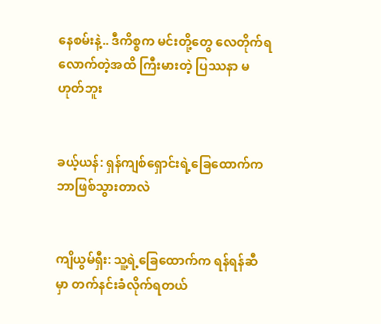နေစမ်းနဲ့.. ဒီကိစ္စက မင်းတို့တွေ လေတိုက်ရလောက်တဲ့အထိ ကြီးမားတဲ့ ပြဿနာ မဟုတ်ဘူး


ခယ့်ယန်: ရှန်ကျစ်ရှောင်းရဲ့ခြေထောက်က ဘာဖြစ်သွားတာလဲ


ကျိယွမ်ရှီး: သူ့ရဲ့ခြေထောက်က ရန်ရန်ဆီမှာ တက်နင်းခံလိုက်ရတယ်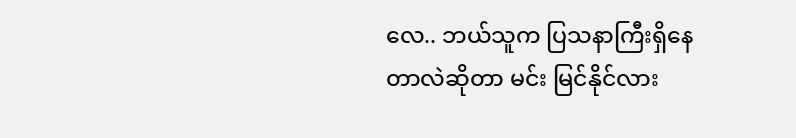လေ.. ဘယ်သူက ပြသနာကြီးရှိနေတာလဲဆိုတာ မင်း မြင်နိုင်လား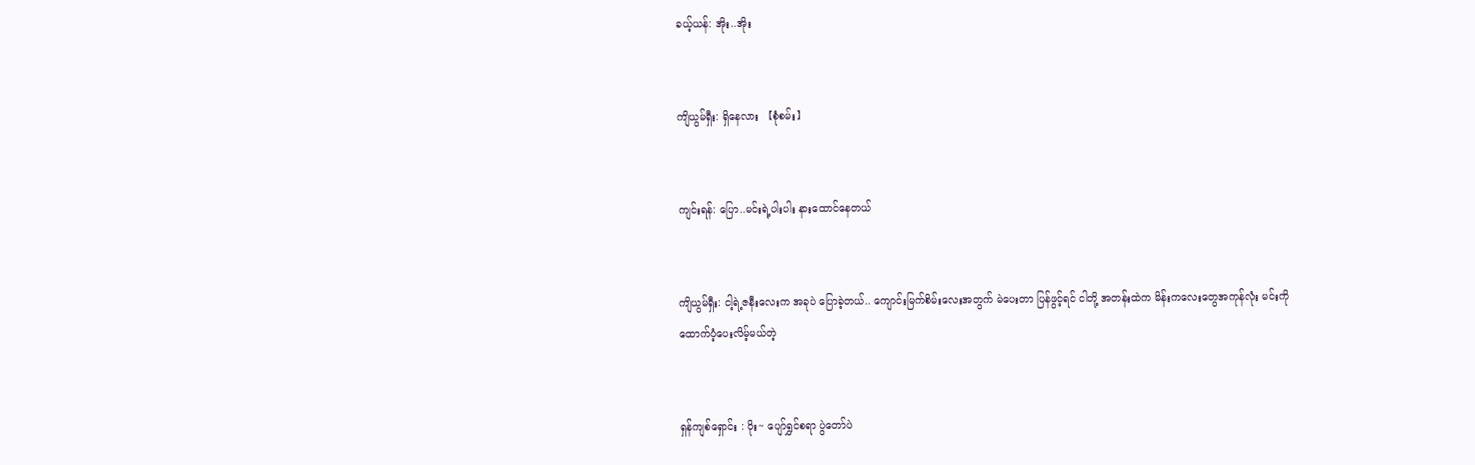ခယ့်ယန်: အိုး..အိုး


ကျိယွမ်ရှီး: ရှိနေလား 【စုံစမ်း】


ကျင်းရန်: ပြော..မင်းရဲ့ပါးပါး နားထောင်နေတယ်


ကျိယွမ်ရှီး: ငါ့ရဲ့ဇနီးလေးက အခုပဲ ပြောခဲ့တယ်.. ကျောင်းမြက်စိမ်းလေးအတွက် မဲပေးတာ ပြန်ဖွင့်ရင် ငါတို့ အတန်းထဲက မိန်းကလေးတွေအကုန်လုံး မင်းကို ထောက်ပံ့ပေးလိမ့်မယ်တဲ့


ရှန်ကျစ်ရှောင်း : ဝိုး~ ပျော်ရွှင်စရာ ပွဲတော်ပဲ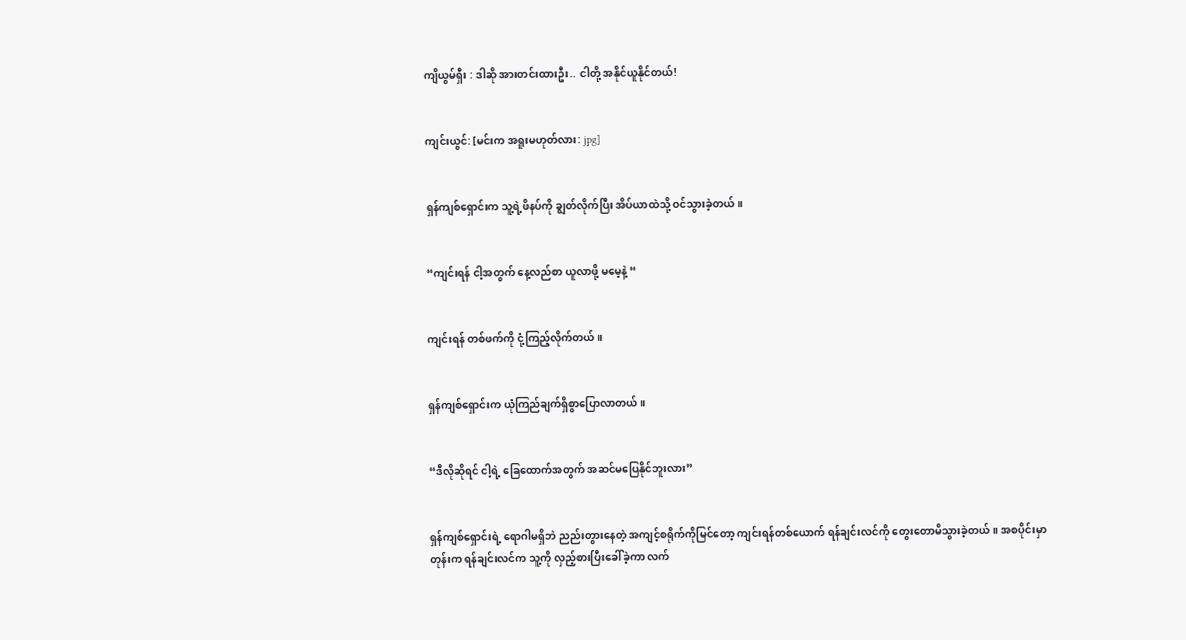ကျိယွမ်ရှီး : ဒါဆို အားတင်းထားဦး.. ငါတို့ အနိုင်ယူနိုင်တယ်!


ကျင်းယွင်: [မင်းက အရူးမဟုတ်လား: jpg]


ရှန်ကျစ်ရှောင်းက သူ့ရဲ့ဖိနပ်ကို ချွတ်လိုက်ပြီး အိပ်ယာထဲသို့ ဝင်သွားခဲ့တယ်။


“ကျင်းရန် ငါ့အတွက် နေ့လည်စာ ယူလာဖို့ မမေ့နဲ့ “


ကျင်းရန် တစ်ဖက်ကို ငုံ့ကြည့်လိုက်တယ်။


ရှန်ကျစ်ရှောင်းက ယုံကြည်ချက်ရှိစွာပြောလာတယ်။


“ဒီလိုဆိုရင် ငါ့ရဲ့ ခြေထောက်အတွက် အဆင်မပြေနိုင်ဘူးလား”


ရှန်ကျစ်ရှောင်းရဲ့ ရောဂါမရှိဘဲ ညည်းတွားနေတဲ့ အကျင့်စရိုက်ကိုမြင်တော့ ကျင်းရန်တစ်ယောက် ရန်ချင်းလင်ကို တွေးတောမိသွားခဲ့တယ်။ အစပိုင်းမှာတုန်းက ရန်ချင်းလင်က သူ့ကို လှည့်စားပြီးခေါ်ခဲ့ကာ လက်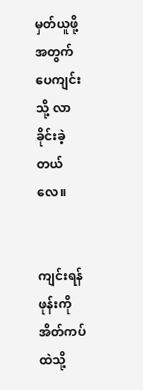မှတ်ယူဖို့အတွက် ပေကျင်းသို့ လာခိုင်းခဲ့တယ်လေ။


ကျင်းရန် ဖုန်းကို အိတ်ကပ်ထဲသို့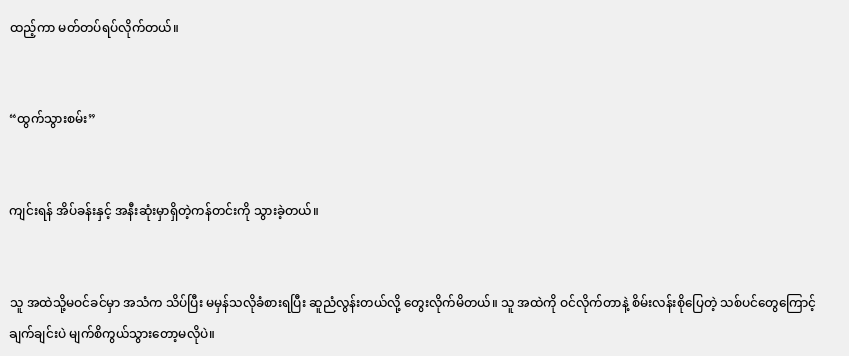ထည့်ကာ မတ်တပ်ရပ်လိုက်တယ်။


“ထွက်သွားစမ်း”


ကျင်းရန် အိပ်ခန်းနှင့် အနီးဆုံးမှာရှိတဲ့ကန်တင်းကို သွားခဲ့တယ်။


သူ အထဲသို့မဝင်ခင်မှာ အသံက သိပ်ပြီး မမှန်သလိုခံစားရပြီး ဆူညံလွန်းတယ်လို့ တွေးလိုက်မိတယ်။ သူ အထဲကို ဝင်လိုက်တာနဲ့ စိမ်းလန်းစိုပြေတဲ့ သစ်ပင်တွေကြောင့် ချက်ချင်းပဲ မျက်စိကွယ်သွားတော့မလိုပဲ။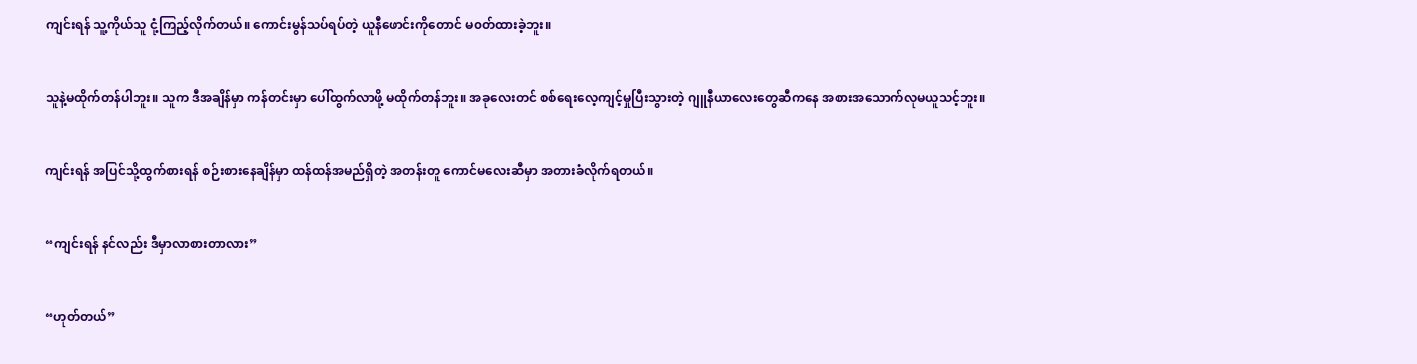ကျင်းရန် သူ့ကိုယ်သူ ငုံ့ကြည့်လိုက်တယ်။ ကောင်းမွန်သပ်ရပ်တဲ့ ယူနီဖောင်းကိုတောင် မ၀တ်ထားခဲ့ဘူး။


သူနဲ့မထိုက်တန်ပါဘူး။ သူက ဒီအချိန်မှာ ကန်တင်းမှာ ပေါ်ထွက်လာဖို့ မထိုက်တန်ဘူး။ အခုလေးတင် စစ်ရေးလေ့ကျင့်မှုပြီးသွားတဲ့ ဂျူနီယာလေးတွေဆီကနေ အစားအသောက်လုမယူသင့်ဘူး။


ကျင်းရန် အပြင်သို့ထွက်စားရန် စဉ်းစားနေချိန်မှာ ထန်ထန်အမည်ရှိတဲ့ အတန်းတူ ကောင်မလေးဆီမှာ အတားခံလိုက်ရတယ်။


“ကျင်းရန် နင်လည်း ဒီမှာလာစားတာလား”


“ဟုတ်တယ်”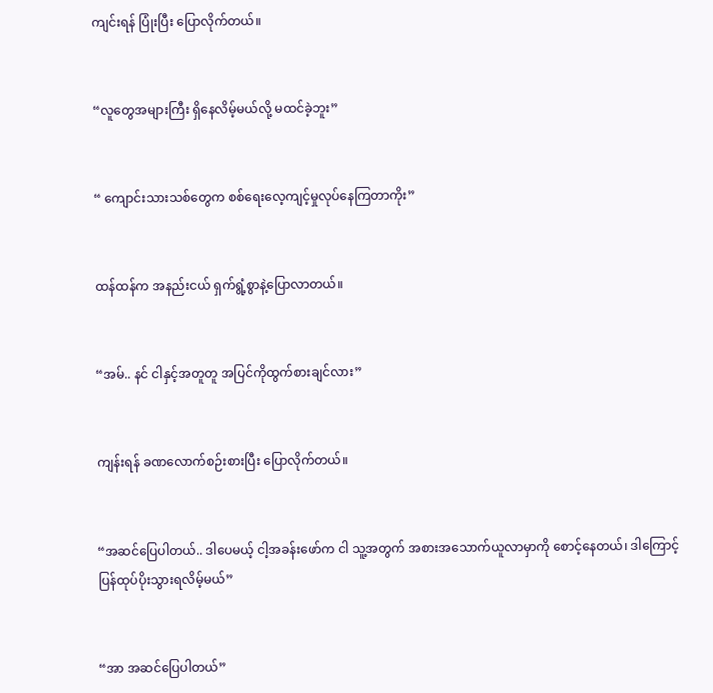ကျင်းရန် ပြုံးပြီး ပြောလိုက်တယ်။


“လူတွေအများကြီး ရှိနေလိမ့်မယ်လို့ မထင်ခဲ့ဘူး”


“ ကျောင်းသားသစ်တွေက စစ်ရေးလေ့ကျင့်မှုလုပ်နေကြတာကိုး”


ထန်ထန်က အနည်းငယ် ရှက်ရွံ့စွာနဲ့ပြောလာတယ်။


“အမ်.. နင် ငါနှင့်အတူတူ အပြင်ကိုထွက်စားချင်လား”


ကျန်းရန် ခဏလောက်စဉ်းစားပြီး ပြောလိုက်တယ်။


“အဆင်ပြေပါတယ်.. ဒါပေမယ့် ငါ့အခန်းဖော်က ငါ သူ့အတွက် အစားအသောက်ယူလာမှာကို စောင့်နေတယ်၊ ဒါကြောင့် ပြန်ထုပ်ပိုးသွားရလိမ့်မယ်”


“အာ အဆင်ပြေပါတယ်”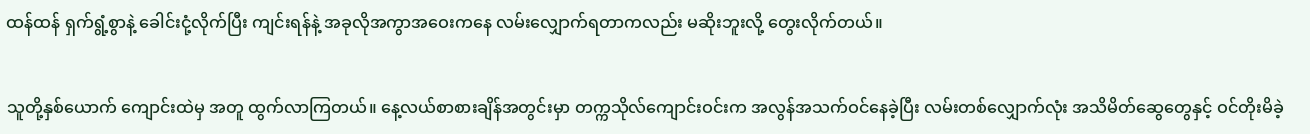ထန်ထန် ရှက်ရွံ့စွာနဲ့ ခေါင်းငုံ့လိုက်ပြီး ကျင်းရန်နဲ့ အခုလိုအကွာအဝေးကနေ လမ်းလျှောက်ရတာကလည်း မဆိုးဘူးလို့ တွေးလိုက်တယ်။


သူတို့နှစ်ယောက် ကျောင်းထဲမှ အတူ ထွက်လာကြတယ်။ နေ့လယ်စာစားချိန်အတွင်းမှာ တက္ကသိုလ်ကျောင်းဝင်းက အလွန်အသက်ဝင်နေခဲ့ပြီး လမ်းတစ်လျှောက်လုံး အသိမိတ်ဆွေတွေနှင့် ဝင်တိုးမိခဲ့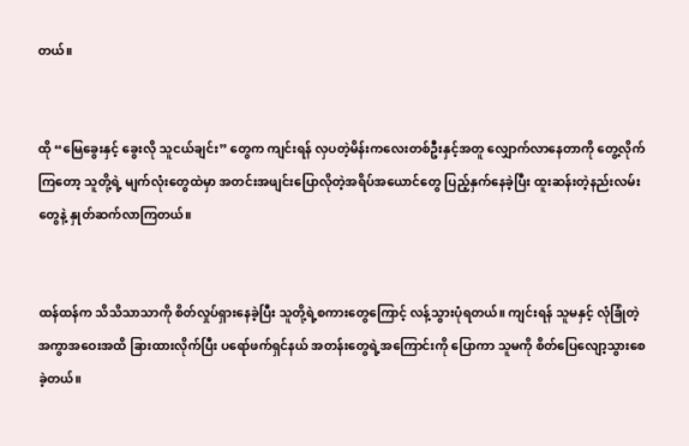တယ်။


ထို “မြေခွေးနှင့် ခွေးလို သူငယ်ချင်း” တွေက ကျင်းရန် လှပတဲ့မိန်းကလေးတစ်ဦးနှင့်အတူ လျှောက်လာနေတာကို တွေ့လိုက်ကြတော့ သူတို့ရဲ့ မျက်လုံးတွေထဲမှာ အတင်းအဖျင်းပြောလိုတဲ့အရိပ်အယောင်တွေ ပြည့်နှက်နေခဲ့ပြီး ထူးဆန်းတဲ့နည်းလမ်းတွေနဲ့ နှုတ်ဆက်လာကြတယ်။


ထန်ထန်က သိသိသာသာကို စိတ်လှုပ်ရှားနေခဲ့ပြီး သူတို့ရဲ့စကားတွေကြောင့် လန့်သွားပုံရတယ်။ ကျင်းရန် သူမနှင့် လုံခြုံတဲ့ အကွာအဝေးအထိ ခြားထားလိုက်ပြီး ပရော်ဖက်ရှင်နယ် အတန်းတွေရဲ့အကြောင်းကို ပြောကာ သူမကို စိတ်ပြေလျော့သွားစေခဲ့တယ်။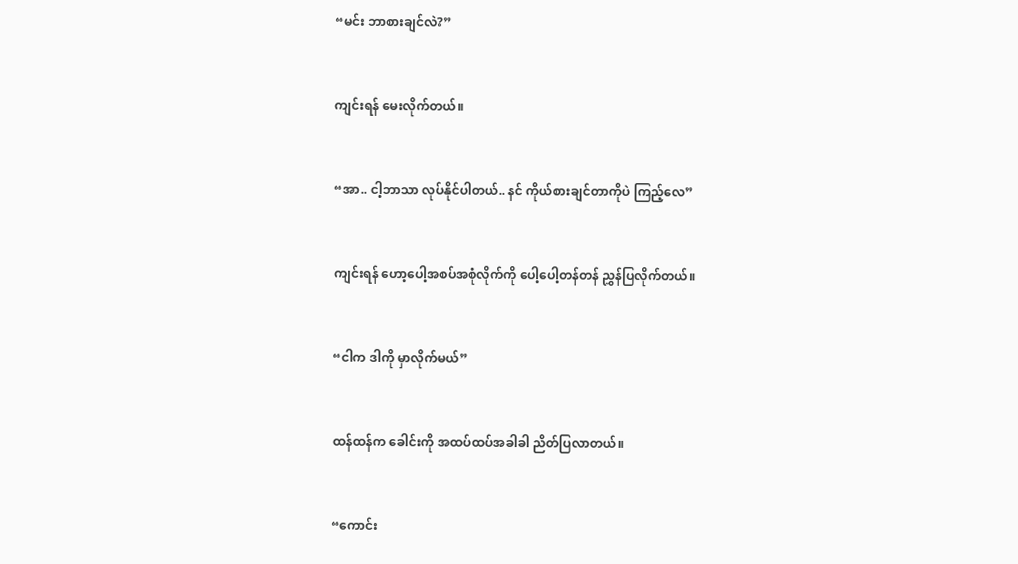“မင်း ဘာစားချင်လဲ?”


ကျင်းရန် မေးလိုက်တယ်။


“အာ.. ငါ့ဘာသာ လုပ်နိုင်ပါတယ်.. နင် ကိုယ်စားချင်တာကိုပဲ ကြည့်လေ”


ကျင်းရန် ဟော့ပေါ့အစပ်အစုံလိုက်ကို ပေါ့ပေါ့တန်တန် ညွှန်ပြလိုက်တယ်။


“ငါက ဒါကို မှာလိုက်မယ်”


ထန်ထန်က ခေါင်းကို အထပ်ထပ်အခါခါ ညိတ်ပြလာတယ်။


“ကောင်း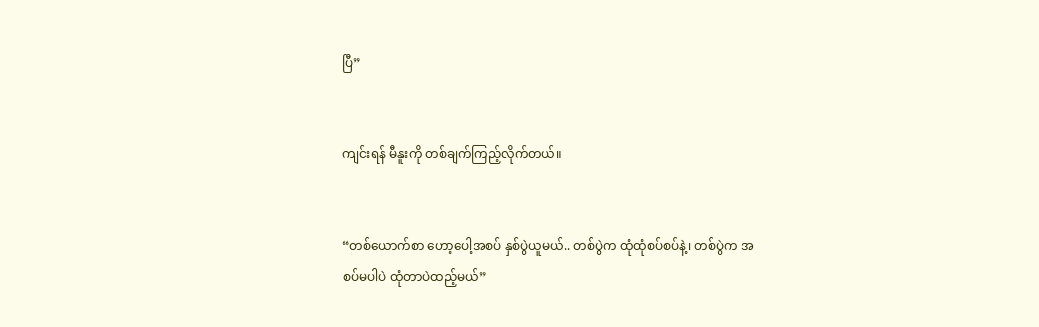ပြီ”


ကျင်းရန် မီနူးကို တစ်ချက်ကြည့်လိုက်တယ်။


“တစ်ယောက်စာ ဟော့ပေါ့အစပ် နှစ်ပွဲယူမယ်.. တစ်ပွဲက ထုံထုံစပ်စပ်နဲ့၊ တစ်ပွဲက အစပ်မပါပဲ ထုံတာပဲထည့်မယ်”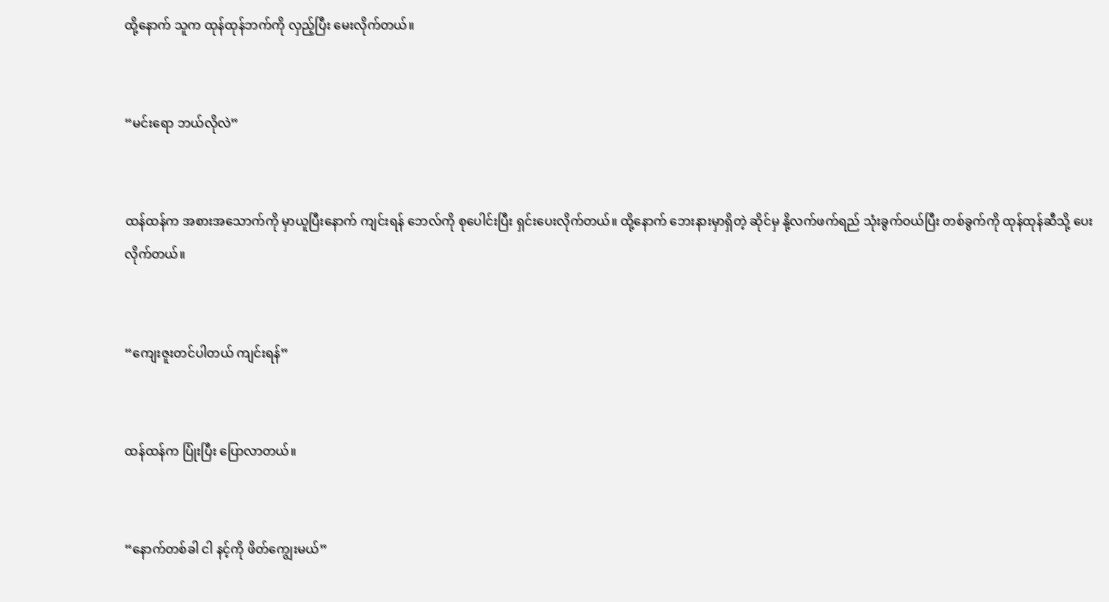ထို့နောက် သူက ထုန်ထုန်ဘက်ကို လှည့်ပြီး မေးလိုက်တယ်။


“မင်းရော ဘယ်လိုလဲ”


ထန်ထန်က အစားအသောက်ကို မှာယူပြီးနောက် ကျင်းရန် ဘေလ်ကို စုပေါင်းပြီး ရှင်းပေးလိုက်တယ်။ ထို့နောက် ဘေးနားမှာရှိတဲ့ ဆိုင်မှ နို့လက်ဖက်ရည် သုံးခွက်ဝယ်ပြီး တစ်ခွက်ကို ထုန်ထုန်ဆီသို့ ပေးလိုက်တယ်။


“ကျေးဇူးတင်ပါတယ် ကျင်းရန်”


ထန်ထန်က ပြုံးပြီး ပြောလာတယ်။


“နောက်တစ်ခါ ငါ နင့်ကို ဖိတ်ကျွေးမယ်”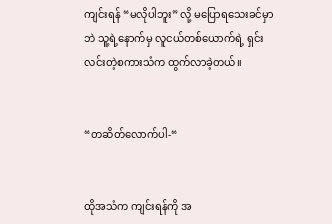ကျင်းရန် “မလိုပါဘူး” လို့ မပြောရသေးခင်မှာဘဲ သူ့ရဲ့နောက်မှ လူငယ်တစ်ယောက်ရဲ့ ရှင်းလင်းတဲ့စကားသံက ထွက်လာခဲ့တယ်။


“တဆိတ်လောက်ပါ-“


ထိုအသံက ကျင်းရန်ကို အ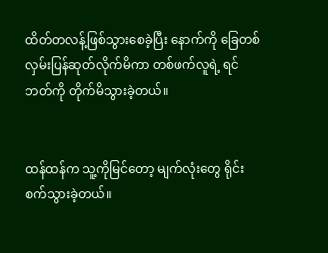ထိတ်တလန့်ဖြစ်သွားစေခဲ့ပြီး နောက်ကို ခြေတစ်လှမ်းပြန်ဆုတ်လိုက်မိကာ တစ်ဖက်လူရဲ့ ရင်ဘတ်ကို တိုက်မိသွားခဲ့တယ်။


ထန်ထန်က သူ့ကိုမြင်တော့ မျက်လုံးတွေ ရိုင်းစက်သွားခဲ့တယ်။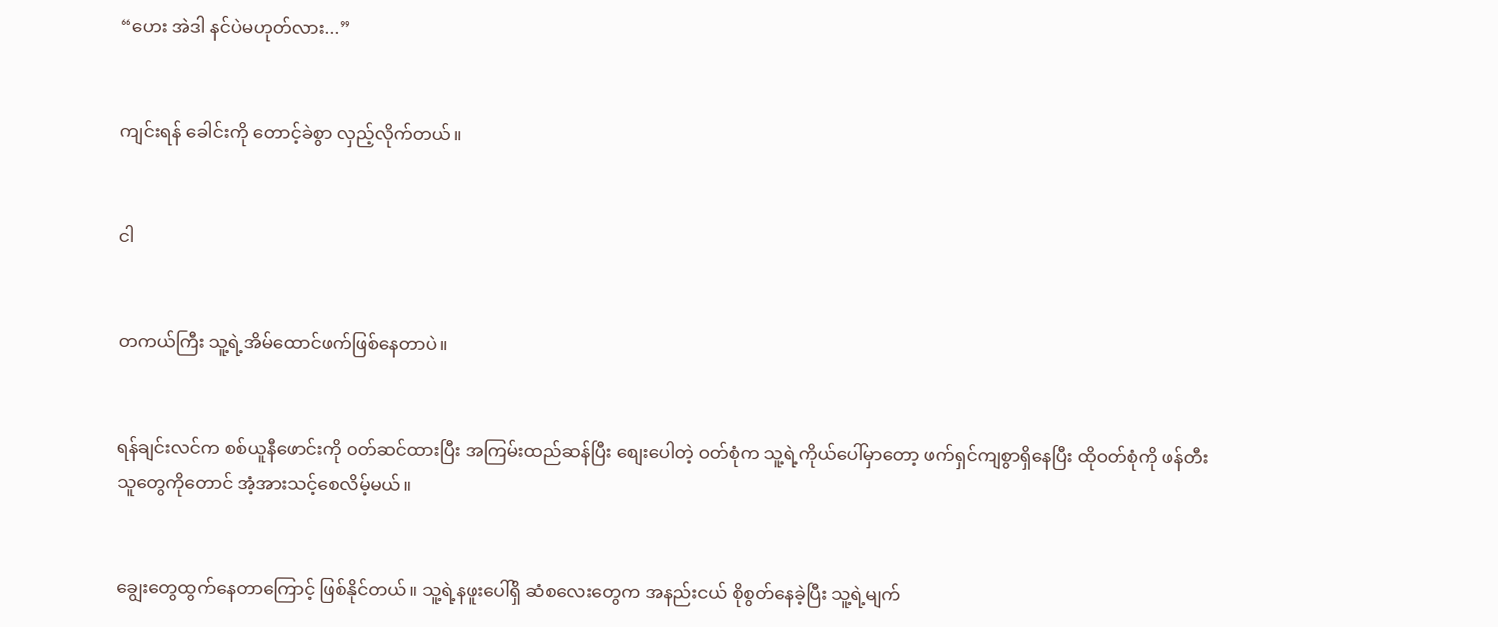“ဟေး အဲဒါ နင်ပဲမဟုတ်လား...”


ကျင်းရန် ခေါင်းကို တောင့်ခဲစွာ လှည့်လိုက်တယ်။


ငါ


တကယ်ကြီး သူ့ရဲ့အိမ်ထောင်ဖက်ဖြစ်နေတာပဲ။


ရန်ချင်းလင်က စစ်ယူနီဖောင်းကို ၀တ်ဆင်ထားပြီး အကြမ်းထည်ဆန်ပြီး စျေးပေါတဲ့ ဝတ်စုံက သူ့ရဲ့ကိုယ်ပေါ်မှာတော့ ဖက်ရှင်ကျစွာရှိနေပြီး ထိုဝတ်စုံကို ဖန်တီးသူတွေကိုတောင် အံ့အားသင့်စေလိမ့်မယ်။


ချွေးတွေထွက်နေတာကြောင့် ဖြစ်နိုင်တယ်။ သူ့ရဲ့နဖူးပေါ်ရှိ ဆံစလေးတွေက အနည်းငယ် စိုစွတ်နေခဲ့ပြီး သူ့ရဲ့မျက်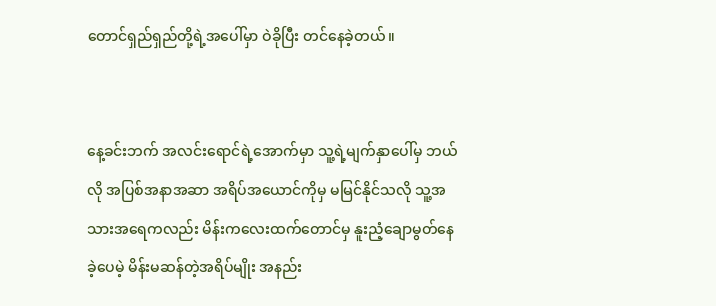တောင်ရှည်ရှည်တို့ရဲ့အပေါ်မှာ ဝဲခိုပြီး တင်နေခဲ့တယ်။


နေ့ခင်းဘက် အလင်းရောင်ရဲ့အောက်မှာ သူ့ရဲ့မျက်နှာပေါ်မှ ဘယ်လို အပြစ်အနာအဆာ အရိပ်အယောင်ကိုမှ မမြင်နိုင်သလို သူ့အသားအရေကလည်း မိန်းကလေးထက်တောင်မှ နူးညံ့ချောမွတ်နေခဲ့ပေမဲ့ မိန်းမဆန်တဲ့အရိပ်မျိုး အနည်း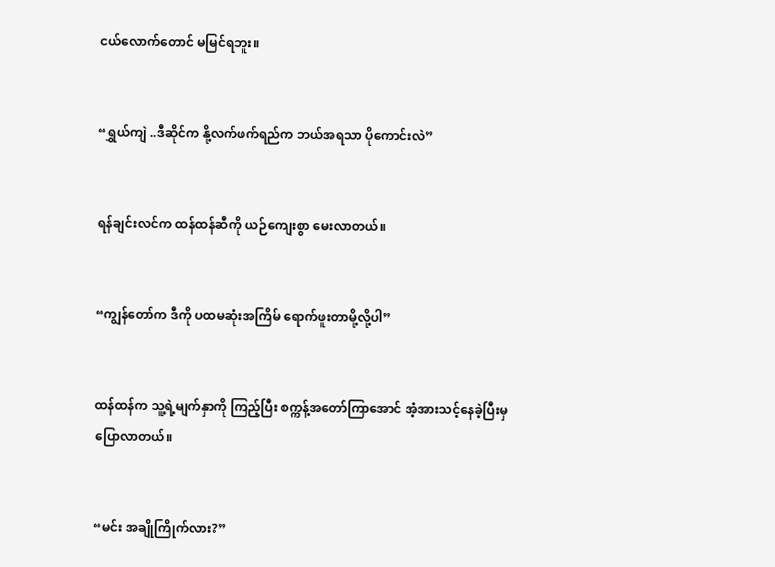ငယ်လောက်တောင် မမြင်ရဘူး။


“ရွှယ်ကျဲ ..ဒီဆိုင်က နို့လက်ဖက်ရည်က ဘယ်အရသာ ပိုကောင်းလဲ”


ရန်ချင်းလင်က ထန်ထန်ဆီကို ယဉ်ကျေးစွာ မေးလာတယ်။


“ကျွန်တော်က ဒီကို ပထမဆုံးအကြိမ် ရောက်ဖူးတာမို့လို့ပါ”


ထန်ထန်က သူ့ရဲ့မျက်နှာကို ကြည့်ပြီး စက္ကန့်အတော်ကြာအောင် အံ့အားသင့်နေခဲ့ပြီးမှ ပြောလာတယ်။


“မင်း အချိုကြိုက်လား?”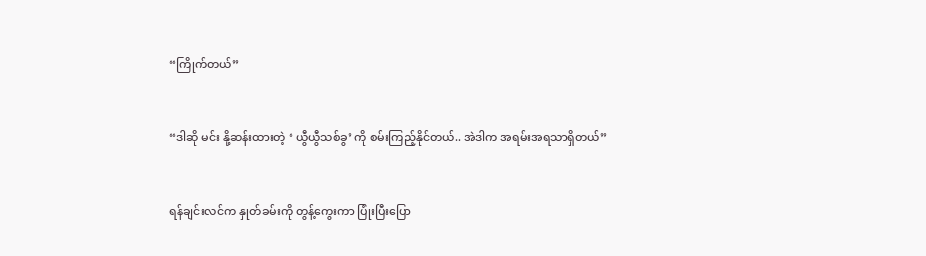“ကြိုက်တယ်”


“ဒါဆို မင်း နို့ဆန်းထားတဲ့ ‘ ယွီယွီသစ်ခွ’ ကို စမ်းကြည့်နိုင်တယ်.. အဲဒါက အရမ်းအရသာရှိတယ်”


ရန်ချင်းလင်က နှုတ်ခမ်းကို တွန့်ကွေးကာ ပြုံးပြီးပြော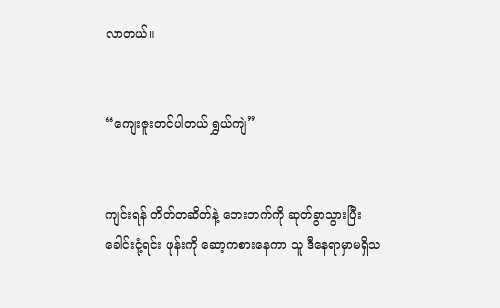လာတယ်။


“ကျေးဇူးတင်ပါတယ် ရွှယ်ကျဲ”


ကျင်းရန် တိတ်တဆိတ်နဲ့ ဘေးဘက်ကို ဆုတ်ခွာသွားပြီး ခေါင်းငုံ့ရင်း ဖုန်းကို ဆော့ကစားနေကာ သူ ဒီနေရာမှာမရှိသ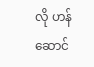လို ဟန်ဆောင်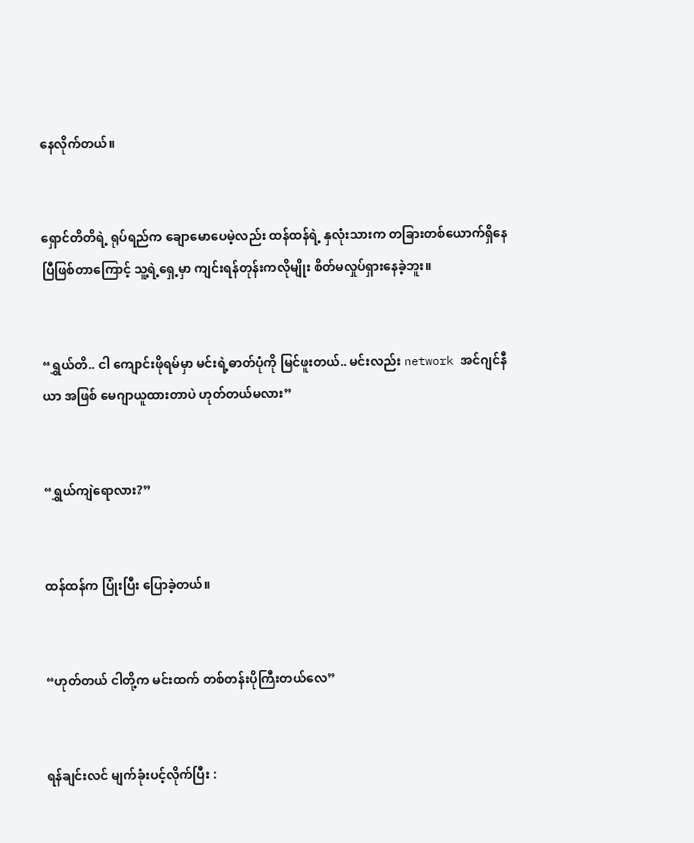နေလိုက်တယ်။


ရှောင်တိတိရဲ့ ရုပ်ရည်က ချောမောပေမဲ့လည်း ထန်ထန်ရဲ့ နှလုံးသားက တခြားတစ်ယောက်ရှိနေပြီဖြစ်တာကြောင့် သူ့ရဲ့ရှေ့မှာ ကျင်းရန်တုန်းကလိုမျိုး စိတ်မလှုပ်ရှားနေခဲ့ဘူး။


“ရွှယ်တိ.. ငါ ကျောင်းဖိုရမ်မှာ မင်းရဲ့ဓာတ်ပုံကို မြင်ဖူးတယ်.. မင်းလည်း network အင်ဂျင်နီယာ အဖြစ် မေဂျာယူထားတာပဲ ဟုတ်တယ်မလား”


“ရွှယ်ကျဲရောလား?”


ထန်ထန်က ပြုံးပြီး ပြောခဲ့တယ်။


“ဟုတ်တယ် ငါတို့က မင်းထက် တစ်တန်းပိုကြီးတယ်လေ”


ရန်ချင်းလင် မျက်ခုံးပင့်လိုက်ပြီး :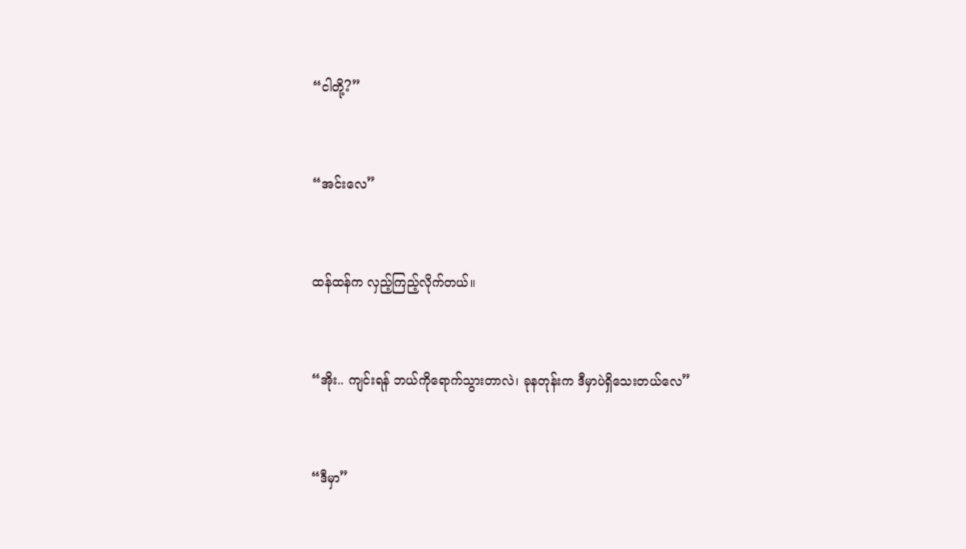“ငါတို့?”


“အင်းလေ”


ထန်ထန်က လှည့်ကြည့်လိုက်တယ်။


“အိုး.. ကျင်းရန် ဘယ်ကိုရောက်သွားတာလဲ၊ ခုနတုန်းက ဒီမှာပဲရှိသေးတယ်လေ”


“ဒီမှာ”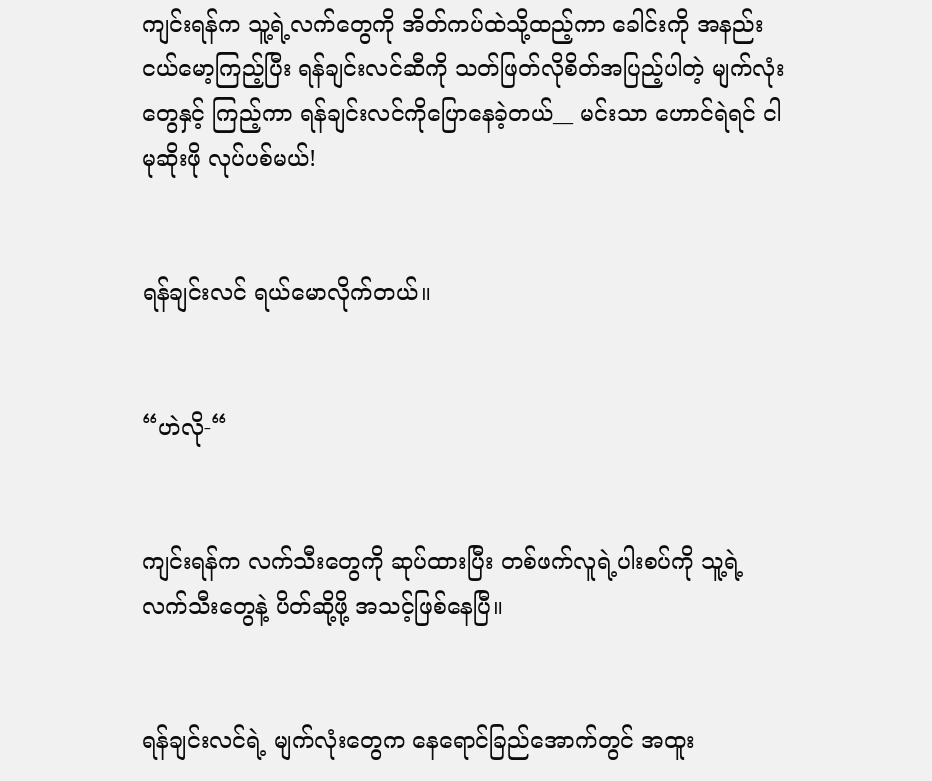ကျင်းရန်က သူ့ရဲ့လက်တွေကို အိတ်ကပ်ထဲသို့ထည့်ကာ ခေါင်းကို အနည်းငယ်မော့ကြည့်ပြီး ရန်ချင်းလင်ဆီကို သတ်ဖြတ်လိုစိတ်အပြည့်ပါတဲ့ မျက်လုံးတွေနှင့် ကြည့်ကာ ရန်ချင်းလင်ကိုပြောနေခဲ့တယ်__ မင်းသာ ဟောင်ရဲရင် ငါမုဆိုးဖို လုပ်ပစ်မယ်!


ရန်ချင်းလင် ရယ်မောလိုက်တယ်။


“ဟဲလို-“


ကျင်းရန်က လက်သီးတွေကို ဆုပ်ထားပြီး တစ်ဖက်လူရဲ့ပါးစပ်ကို သူ့ရဲ့လက်သီးတွေနဲ့ ပိတ်ဆို့ဖို့ အသင့်ဖြစ်နေပြီ။


ရန်ချင်းလင်ရဲ့ မျက်လုံးတွေက နေရောင်ခြည်အောက်တွင် အထူး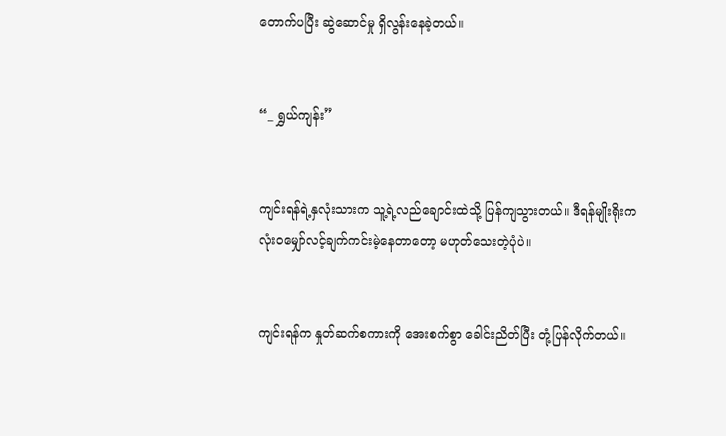တောက်ပပြီး ဆွဲဆောင်မှု ရှိလွန်းနေခဲ့တယ်။


“_ ရွှယ်ကျန်း”


ကျင်းရန်ရဲ့နှလုံးသားက သူ့ရဲ့လည်ချောင်းထဲသို့ ပြန်ကျသွားတယ်။ ဒီရန်မျိုးရိုးက လုံးဝမျှော်လင့်ချက်ကင်းမဲ့နေတာတော့ မဟုတ်သေးတဲ့ပုံပဲ။


ကျင်းရန်က နှုတ်ဆက်စကားကို အေးစက်စွာ ခေါင်းညိတ်ပြီး တုံ့ပြန်လိုက်တယ်။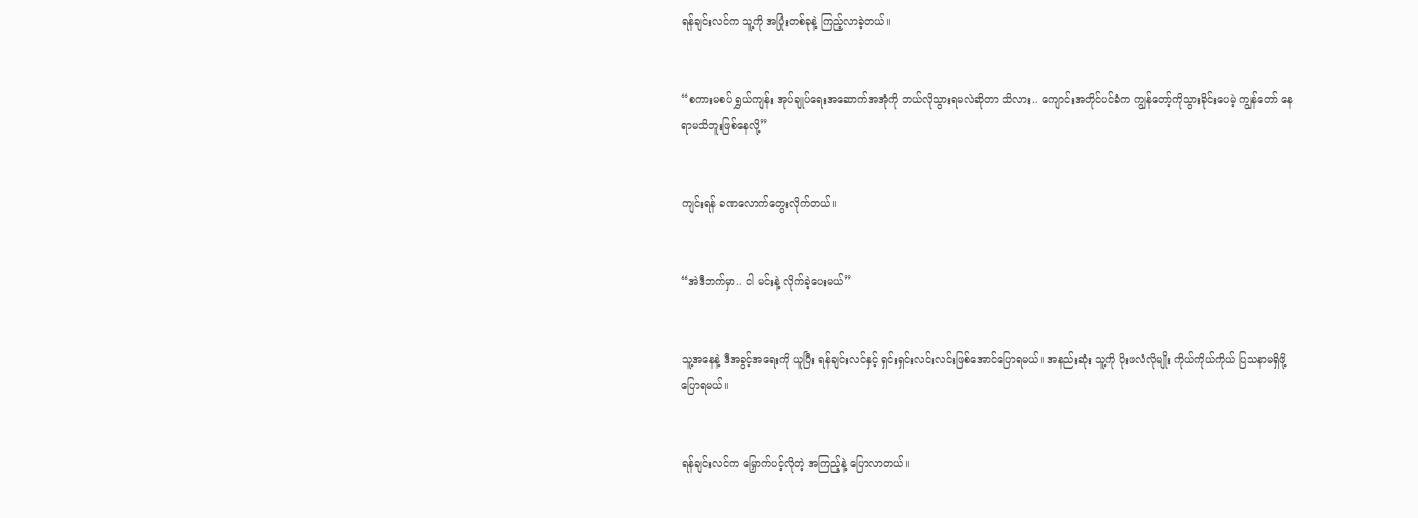ရန်ချင်းလင်က သူ့ကို အပြုံးတစ်ခုနဲ့ ကြည့်လာခဲ့တယ်။


“စကားမစပ် ရွှယ်ကျန်း အုပ်ချုပ်ရေးအဆောက်အအုံကို ဘယ်လိုသွားရမလဲဆိုတာ သိလား.. ကျောင်းအတိုင်ပင်ခံက ကျွန်တော့်ကိုသွားခိုင်းပေမဲ့ ကျွန်တော် နေရာမသိဘူးဖြစ်နေလို့”


ကျင်းရန် ခဏလောက်တွေးလိုက်တယ်။


“အဲဒီဘက်မှာ.. ငါ မင်းနဲ့ လိုက်ခဲ့ပေးမယ်”


သူ့အနေနဲ့ ဒီအခွင့်အရေးကို ယူပြီး ရန်ချင်းလင်နှင့် ရှင်းရှင်းလင်းလင်းဖြစ်အောင်ပြောရမယ်။ အနည်းဆုံး သူ့ကို ပိုးဖလံလိုမျိုး ကိုယ်ကိုယ်ကိုယ် ပြသနာမရှိဖို့ ပြောရမယ်။


ရန်ချင်းလင်က မြှောက်ပင့်လိုတဲ့ အကြည့်နဲ့ ပြောလာတယ်။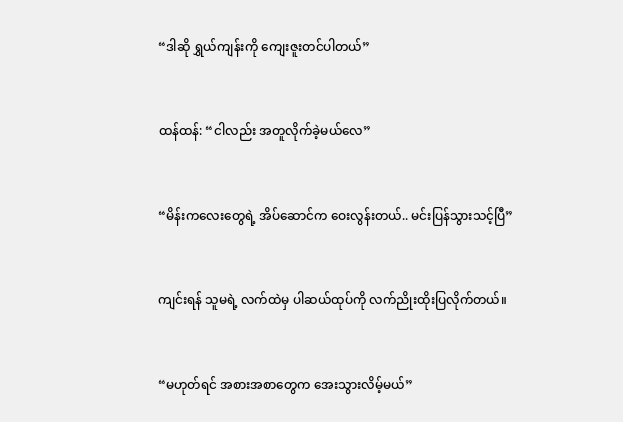“ဒါဆို ရွှယ်ကျန်းကို ကျေးဇူးတင်ပါတယ်”


ထန်ထန်: “ငါလည်း အတူလိုက်ခဲ့မယ်လေ”


“မိန်းကလေးတွေရဲ့ အိပ်ဆောင်က ဝေးလွန်းတယ်.. မင်းပြန်သွားသင့်ပြီ”


ကျင်းရန် သူမရဲ့ လက်ထဲမှ ပါဆယ်ထုပ်ကို လက်ညိုးထိုးပြလိုက်တယ်။


“မဟုတ်ရင် အစားအစာတွေက အေးသွားလိမ့်မယ်”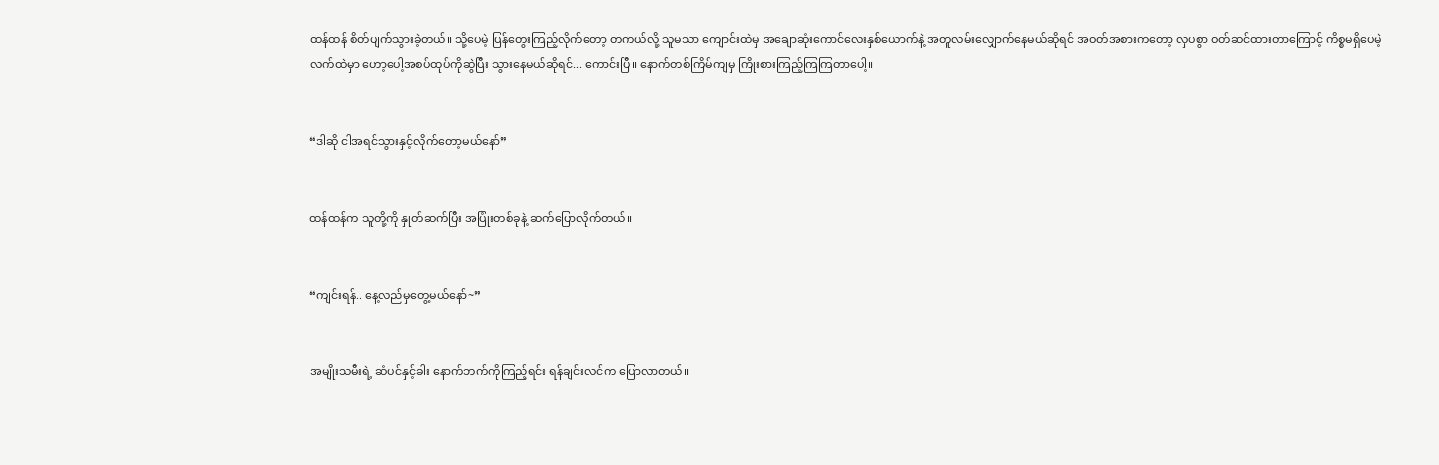ထန်ထန် စိတ်ပျက်သွားခဲ့တယ်။ သို့ပေမဲ့ ပြန်တွေးကြည့်လိုက်တော့ တကယ်လို့ သူမသာ ကျောင်းထဲမှ အချောဆုံးကောင်လေးနှစ်ယောက်နဲ့ အတူလမ်းလျှောက်နေမယ်ဆိုရင် အဝတ်အစားကတော့ လှပစွာ ဝတ်ဆင်ထားတာကြောင့် ကိစ္စမရှိပေမဲ့ လက်ထဲမှာ ဟော့ပေါ့အစပ်ထုပ်ကိုဆွဲပြီး သွားနေမယ်ဆိုရင်... ကောင်းပြီ။ နောက်တစ်ကြိမ်ကျမှ ကြိုးစားကြည့်ကြကြတာပေါ့။


“ဒါဆို ငါအရင်သွားနှင့်လိုက်တော့မယ်နော်”


ထန်ထန်က သူတို့ကို နှုတ်ဆက်ပြီး အပြုံးတစ်ခုနဲ့ ဆက်ပြောလိုက်တယ်။


“ကျင်းရန်.. နေ့လည်မှတွေ့မယ်နော်~”


အမျိုးသမီးရဲ့ ဆံပင်နှင့်ခါး နောက်ဘက်ကိုကြည့်ရင်း ရန်ချင်းလင်က ပြောလာတယ်။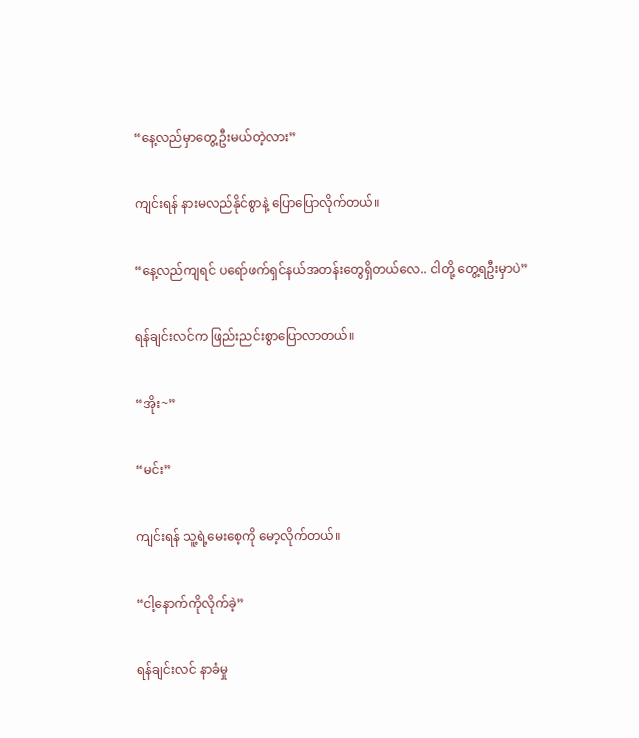“နေ့လည်မှာတွေ့ဦးမယ်တဲ့လား”


ကျင်းရန် နားမလည်နိုင်စွာနဲ့ ပြောပြောလိုက်တယ်။


“နေ့လည်ကျရင် ပရော်ဖက်ရှင်နယ်အတန်းတွေရှိတယ်လေ.. ငါတို့ တွေ့ရဦးမှာပဲ”


ရန်ချင်းလင်က ဖြည်းညင်းစွာပြောလာတယ်။


“အိုး~”


“မင်း”


ကျင်းရန် သူ့ရဲ့မေးစေ့ကို မော့လိုက်တယ်။


“ငါ့နောက်ကိုလိုက်ခဲ့”


ရန်ချင်းလင် နာခံမှု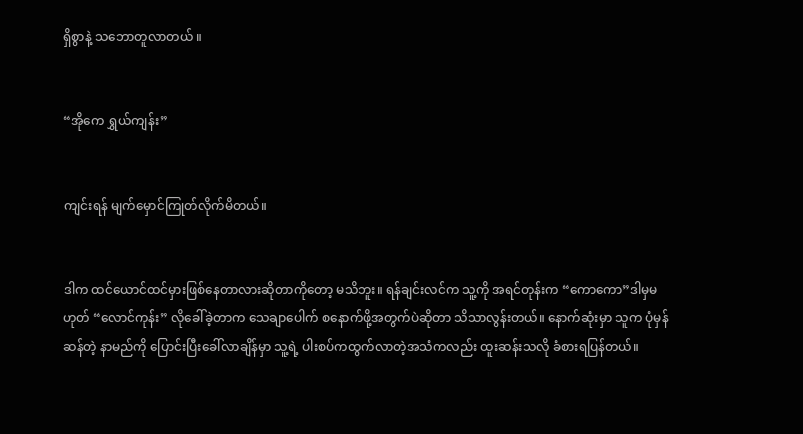ရှိစွာနဲ့ သဘောတူလာတယ် ။


“အိုကေ ရွှယ်ကျန်း”


ကျင်းရန် မျက်မှောင်ကြုတ်လိုက်မိတယ်။


ဒါက ထင်ယောင်ထင်မှားဖြစ်နေတာလားဆိုတာကိုတော့ မသိဘူး။ ရန်ချင်းလင်က သူ့ကို အရင်တုန်းက “ကောကော”ဒါမှမဟုတ် “လောင်ကုန်း” လိုခေါ်ခဲ့တာက သေချာပေါက် စနောက်ဖို့အတွက်ပဲဆိုတာ သိသာလွန်းတယ်။ နောက်ဆုံးမှာ သူက ပုံမှန်ဆန်တဲ့ နာမည်ကို ပြောင်းပြီးခေါ်လာချိန်မှာ သူ့ရဲ့ ပါးစပ်ကထွက်လာတဲ့အသံကလည်း ထူးဆန်းသလို ခံစားရပြန်တယ်။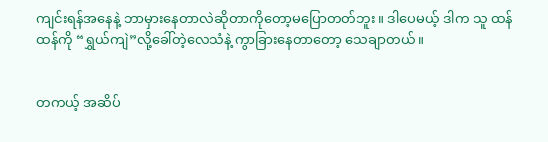ကျင်းရန်အနေနဲ့ ဘာမှားနေတာလဲဆိုတာကိုတော့မပြောတတ်ဘူး။ ဒါပေမယ့် ဒါက သူ ထန်ထန်ကို “ရွှယ်ကျဲ”လို့ခေါ်တဲ့လေသံနဲ့ ကွာခြားနေတာတော့ သေချာတယ်။


တကယ့် အဆိပ်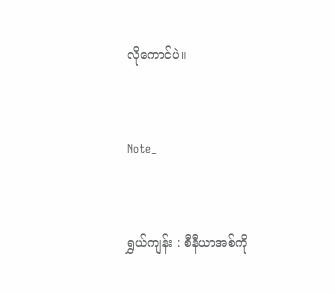လိုကောင်ပဲ။


Note_


ရွှယ်ကျန်း : စီနီယာအစ်ကို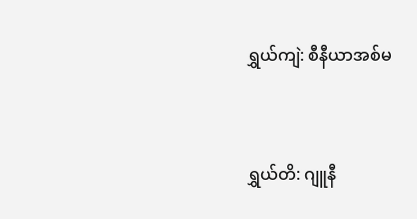ရွှယ်ကျဲ: စီနီယာအစ်မ


ရွှယ်တိ: ဂျူနီ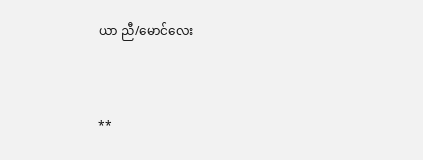ယာ ညီ/မောင်လေး


**